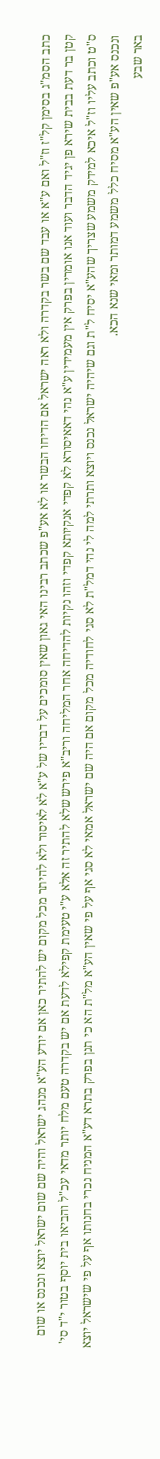כתב הסמ"ג בסימן קל"ז וז"ל ואם ע"א או עבד שם בשר בקדרה ולא ראה ישראל אם הדיחו הבשר או לא אע"פ שכתב רבינו האי גאון שאין סומכים על דבריו של ע"א לא לאיסור ולא להיתר מכל מקום יש להתיר כאן אם יודע הע"א מנהג ישראל והיה שם שום ישראל יוצא ונכנס או שום קטן בר דעת בבית שירא פן יגיד הדבר ועוד אנו אומרין בפרק אין מעמידין ע"א נהי דאאיסורא לא קפדי אנקיותא קפדי וזהו נקיות להדיחה אחר המליחה וריב"א פירש שלא להתיר זה אלא ע"י טעימת קפילא לדעת אם יש בקדרה טעם מלח יותר מדאי עכ"ל והביאו בית יוסף בטור י"ד סי' ס"ט וכתב עליו וז"ל איכא למידק משמע שצריך שהע"א יסיח ל"ת וגם שיהיה ישראל נכנס ויוצא ותרתי למה לי נהי דמל"ת לא סגי לחודיה מכל מקום אם היה שם ישראל אמאי לא סגי אף על פי שאין הע"א מל"ת הא כי תנן בפרק בתרא דע"א המניח נכרי בחנותו אף על פי שישראל יוצא ונכנס אע"פ שאין הע"א מסיח כלל משמע דמותר ומאי שנא הכא.
באר שבע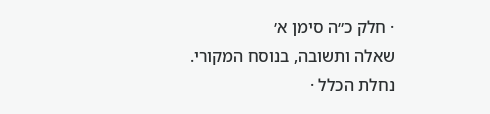· חלק כ״ה סימן א׳
שאלה ותשובה, בנוסח המקורי.
נחלת הכלל ·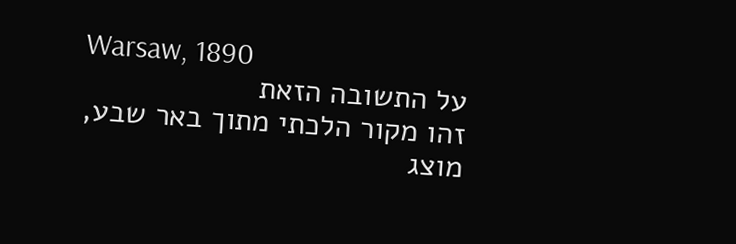Warsaw, 1890
על התשובה הזאת
זהו מקור הלכתי מתוך באר שבע, מוצג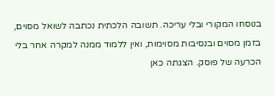בנוסחו המקורי ובלי עריכה. תשובה הלכתית נכתבה לשואל מסוים, בזמן מסוים ובנסיבות מסוימות, ואין ללמוד ממנה למקרה אחר בלי הכרעה של פוסק. הצגתה כאן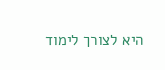היא לצורך לימוד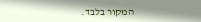המקור בלבד.